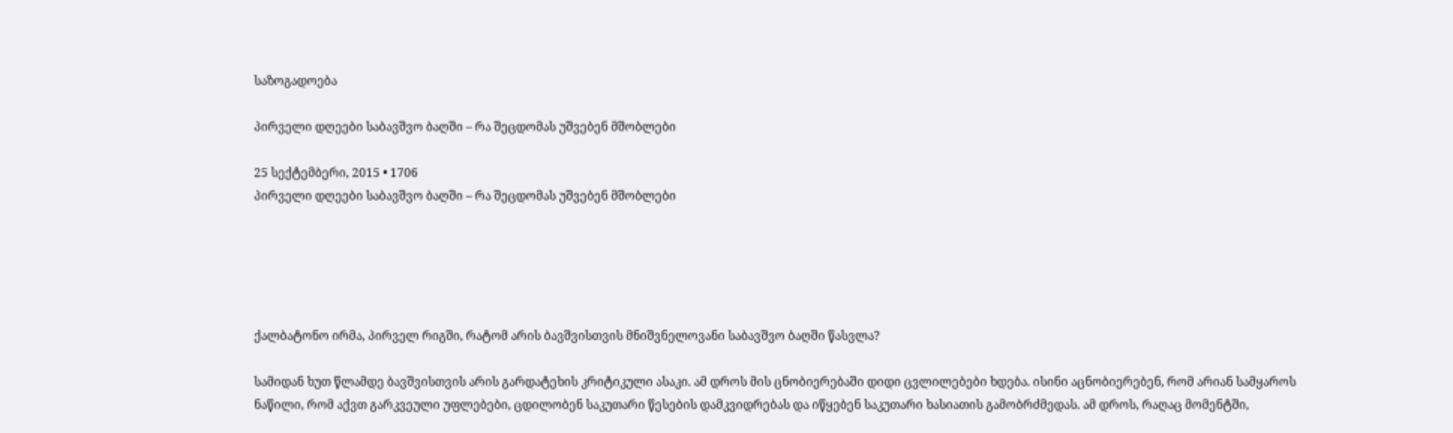საზოგადოება

პირველი დღეები საბავშვო ბაღში – რა შეცდომას უშვებენ მშობლები

25 სექტემბერი, 2015 • 1706
პირველი დღეები საბავშვო ბაღში – რა შეცდომას უშვებენ მშობლები





ქალბატონო ირმა, პირველ რიგში, რატომ არის ბავშვისთვის მნიშვნელოვანი საბავშვო ბაღში წასვლა?

სამიდან ხუთ წლამდე ბავშვისთვის არის გარდატეხის კრიტიკული ასაკი. ამ დროს მის ცნობიერებაში დიდი ცვლილებები ხდება. ისინი აცნობიერებენ, რომ არიან სამყაროს ნაწილი, რომ აქვთ გარკვეული უფლებები, ცდილობენ საკუთარი წესების დამკვიდრებას და იწყებენ საკუთარი ხასიათის გამობრძმედას. ამ დროს, რაღაც მომენტში,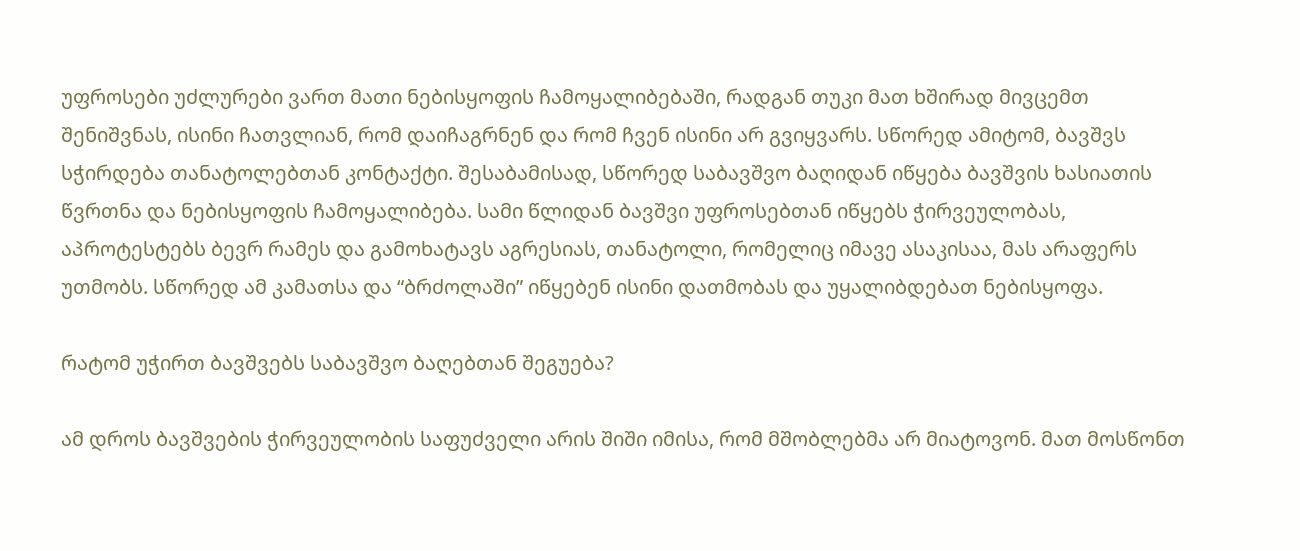უფროსები უძლურები ვართ მათი ნებისყოფის ჩამოყალიბებაში, რადგან თუკი მათ ხშირად მივცემთ შენიშვნას, ისინი ჩათვლიან, რომ დაიჩაგრნენ და რომ ჩვენ ისინი არ გვიყვარს. სწორედ ამიტომ, ბავშვს სჭირდება თანატოლებთან კონტაქტი. შესაბამისად, სწორედ საბავშვო ბაღიდან იწყება ბავშვის ხასიათის წვრთნა და ნებისყოფის ჩამოყალიბება. სამი წლიდან ბავშვი უფროსებთან იწყებს ჭირვეულობას, აპროტესტებს ბევრ რამეს და გამოხატავს აგრესიას, თანატოლი, რომელიც იმავე ასაკისაა, მას არაფერს უთმობს. სწორედ ამ კამათსა და “ბრძოლაში” იწყებენ ისინი დათმობას და უყალიბდებათ ნებისყოფა.

რატომ უჭირთ ბავშვებს საბავშვო ბაღებთან შეგუება?

ამ დროს ბავშვების ჭირვეულობის საფუძველი არის შიში იმისა, რომ მშობლებმა არ მიატოვონ. მათ მოსწონთ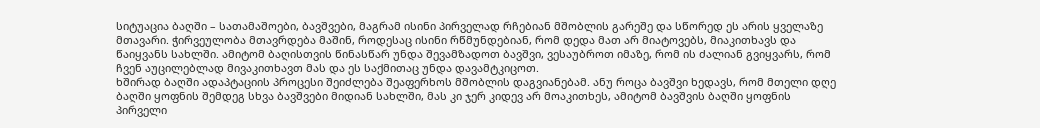სიტუაცია ბაღში – სათამაშოები, ბავშვები, მაგრამ ისინი პირველად რჩებიან მშობლის გარეშე და სწორედ ეს არის ყველაზე მთავარი. ჭირვეულობა მთავრდება მაშინ, როდესაც ისინი რწმუნდებიან, რომ დედა მათ არ მიატოვებს, მიაკითხავს და წაიყვანს სახლში. ამიტომ ბაღისთვის წინასწარ უნდა შევამზადოთ ბავშვი, ვესაუბროთ იმაზე, რომ ის ძალიან გვიყვარს, რომ ჩვენ აუცილებლად მივაკითხავთ მას და ეს საქმითაც უნდა დავამტკიცოთ.
ხშირად ბაღში ადაპტაციის პროცესი შეიძლება შეაფერხოს მშობლის დაგვიანებამ. ანუ როცა ბავშვი ხედავს, რომ მთელი დღე ბაღში ყოფნის შემდეგ სხვა ბავშვები მიდიან სახლში, მას კი ჯერ კიდევ არ მოაკითხეს, ამიტომ ბავშვის ბაღში ყოფნის პირველი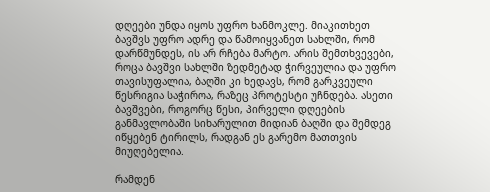დღეები უნდა იყოს უფრო ხანმოკლე. მიაკითხეთ ბავშვს უფრო ადრე და წამოიყვანეთ სახლში, რომ დარწმუნდეს, ის არ რჩება მარტო. არის შემთხვევები, როცა ბავშვი სახლში ზედმეტად ჭირვეულია და უფრო თავისუფალია, ბაღში კი ხედავს, რომ გარკვეული წესრიგია საჭიროა, რაზეც პროტესტი უჩნდება. ასეთი ბავშვები, როგორც წესი, პირველი დღეების განმავლობაში სიხარულით მიდიან ბაღში და შემდეგ იწყებენ ტირილს, რადგან ეს გარემო მათთვის მიუღებელია.

რამდენ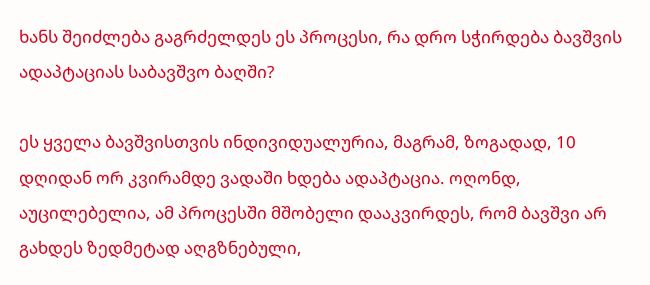ხანს შეიძლება გაგრძელდეს ეს პროცესი, რა დრო სჭირდება ბავშვის ადაპტაციას საბავშვო ბაღში?

ეს ყველა ბავშვისთვის ინდივიდუალურია, მაგრამ, ზოგადად, 10 დღიდან ორ კვირამდე ვადაში ხდება ადაპტაცია. ოღონდ, აუცილებელია, ამ პროცესში მშობელი დააკვირდეს, რომ ბავშვი არ გახდეს ზედმეტად აღგზნებული,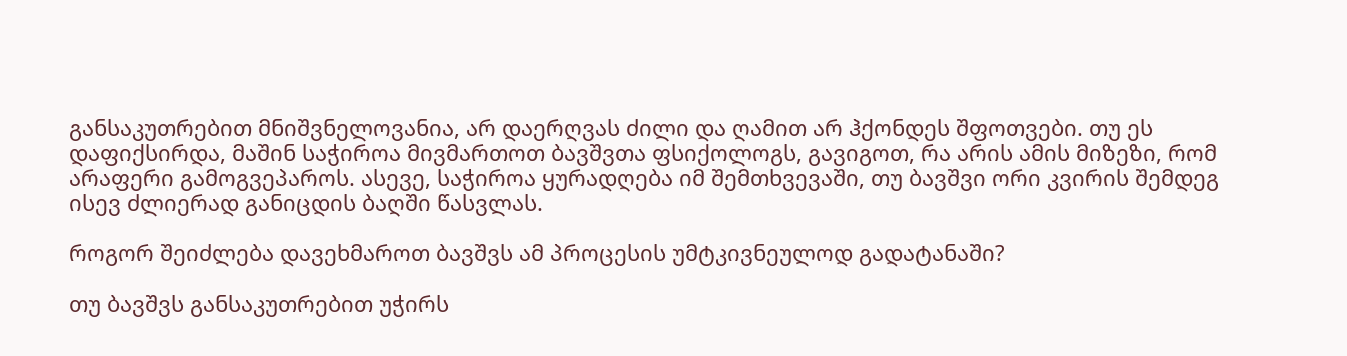განსაკუთრებით მნიშვნელოვანია, არ დაერღვას ძილი და ღამით არ ჰქონდეს შფოთვები. თუ ეს დაფიქსირდა, მაშინ საჭიროა მივმართოთ ბავშვთა ფსიქოლოგს, გავიგოთ, რა არის ამის მიზეზი, რომ არაფერი გამოგვეპაროს. ასევე, საჭიროა ყურადღება იმ შემთხვევაში, თუ ბავშვი ორი კვირის შემდეგ ისევ ძლიერად განიცდის ბაღში წასვლას.

როგორ შეიძლება დავეხმაროთ ბავშვს ამ პროცესის უმტკივნეულოდ გადატანაში?

თუ ბავშვს განსაკუთრებით უჭირს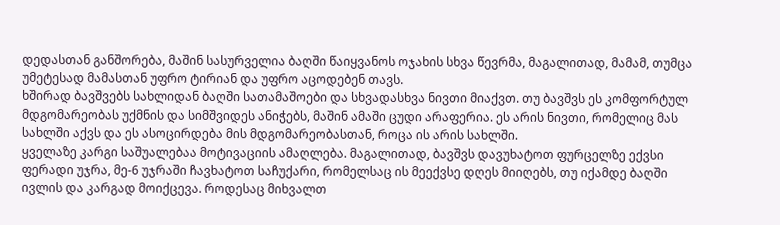დედასთან განშორება, მაშინ სასურველია ბაღში წაიყვანოს ოჯახის სხვა წევრმა, მაგალითად, მამამ, თუმცა უმეტესად მამასთან უფრო ტირიან და უფრო აცოდებენ თავს.
ხშირად ბავშვებს სახლიდან ბაღში სათამაშოები და სხვადასხვა ნივთი მიაქვთ. თუ ბავშვს ეს კომფორტულ მდგომარეობას უქმნის და სიმშვიდეს ანიჭებს, მაშინ ამაში ცუდი არაფერია. ეს არის ნივთი, რომელიც მას სახლში აქვს და ეს ასოცირდება მის მდგომარეობასთან, როცა ის არის სახლში.
ყველაზე კარგი საშუალებაა მოტივაციის ამაღლება. მაგალითად, ბავშვს დავუხატოთ ფურცელზე ექვსი ფერადი უჯრა, მე-6 უჯრაში ჩავხატოთ საჩუქარი, რომელსაც ის მეექვსე დღეს მიიღებს, თუ იქამდე ბაღში ივლის და კარგად მოიქცევა. როდესაც მიხვალთ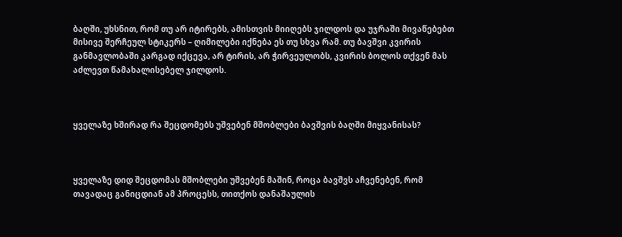ბაღში, უხსნით, რომ თუ არ იტირებს, ამისთვის მიიღებს ჯილდოს და უჯრაში მივაწებებთ მისივე შერჩეულ სტიკერს – ღიმილები იქნება ეს თუ სხვა რამ. თუ ბავშვი კვირის განმავლობაში კარგად იქცევა, არ ტირის, არ ჭირვეულობს, კვირის ბოლოს თქვენ მას აძლევთ წამახალისებელ ჯილდოს.



ყველაზე ხშირად რა შეცდომებს უშვებენ მშობლები ბავშვის ბაღში მიყვანისას?



ყველაზე დიდ შეცდომას მშობლები უშვებენ მაშინ, როცა ბავშვს აჩვენებენ, რომ თავადაც განიცდიან ამ პროცესს, თითქოს დანაშაულის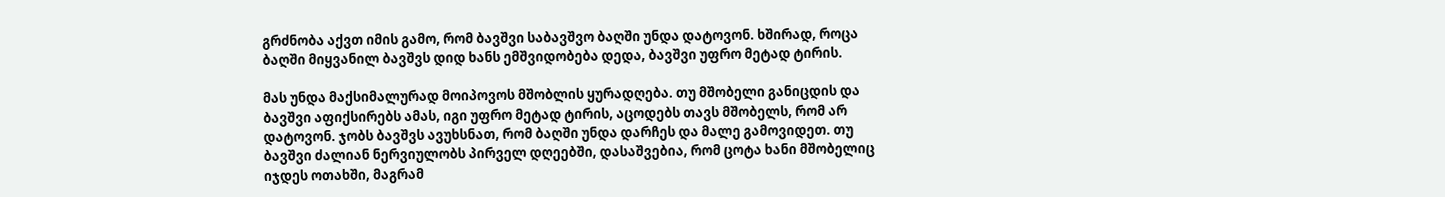გრძნობა აქვთ იმის გამო, რომ ბავშვი საბავშვო ბაღში უნდა დატოვონ. ხშირად, როცა ბაღში მიყვანილ ბავშვს დიდ ხანს ემშვიდობება დედა, ბავშვი უფრო მეტად ტირის.

მას უნდა მაქსიმალურად მოიპოვოს მშობლის ყურადღება. თუ მშობელი განიცდის და ბავშვი აფიქსირებს ამას, იგი უფრო მეტად ტირის, აცოდებს თავს მშობელს, რომ არ დატოვონ. ჯობს ბავშვს ავუხსნათ, რომ ბაღში უნდა დარჩეს და მალე გამოვიდეთ. თუ ბავშვი ძალიან ნერვიულობს პირველ დღეებში, დასაშვებია, რომ ცოტა ხანი მშობელიც იჯდეს ოთახში, მაგრამ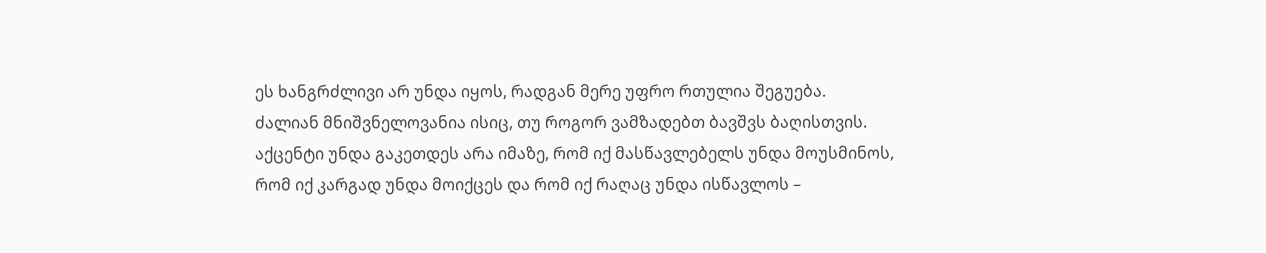ეს ხანგრძლივი არ უნდა იყოს, რადგან მერე უფრო რთულია შეგუება.
ძალიან მნიშვნელოვანია ისიც, თუ როგორ ვამზადებთ ბავშვს ბაღისთვის. აქცენტი უნდა გაკეთდეს არა იმაზე, რომ იქ მასწავლებელს უნდა მოუსმინოს, რომ იქ კარგად უნდა მოიქცეს და რომ იქ რაღაც უნდა ისწავლოს –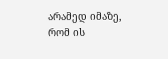არამედ იმაზე, რომ ის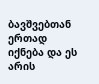ბავშვებთან ერთად იქნება და ეს არის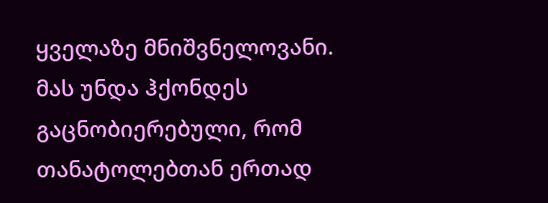ყველაზე მნიშვნელოვანი. მას უნდა ჰქონდეს გაცნობიერებული, რომ თანატოლებთან ერთად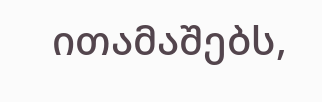ითამაშებს,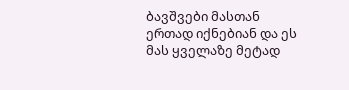ბავშვები მასთან ერთად იქნებიან და ეს მას ყველაზე მეტად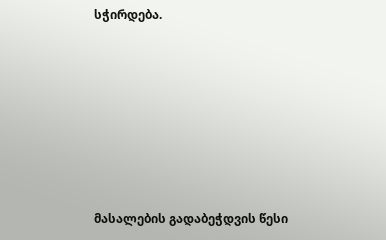სჭირდება.







მასალების გადაბეჭდვის წესი